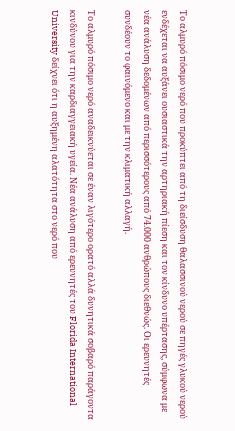Το αλμυρό πόσιμο νερό που προκύπτει από τη διείσδυση θαλασσινού νερού σε πηγές γλυκού νερού ενδέχεται να αυξάνει ουσιαστικά την αρτηριακή πίεση και τον κίνδυνο υπέρτασης, σύμφωνα με νέα ανάλυση δεδομένων από περισσότερους από 74.000 ανθρώπους διεθνώς. Οι ερευνητές συνδέουν το φαινόμενο και με την κλιματική αλλαγή.

Το αλμυρό πόσιμο νερό αναδεικνύεται σε έναν λιγότερο ορατό αλλά δυνητικά σοβαρό παράγοντα κινδύνου για την καρδιαγγειακή υγεία. Νέα ανάλυση από ερευνητές του Florida International University δείχνει ότι η αυξημένη αλατότητα στο νερό που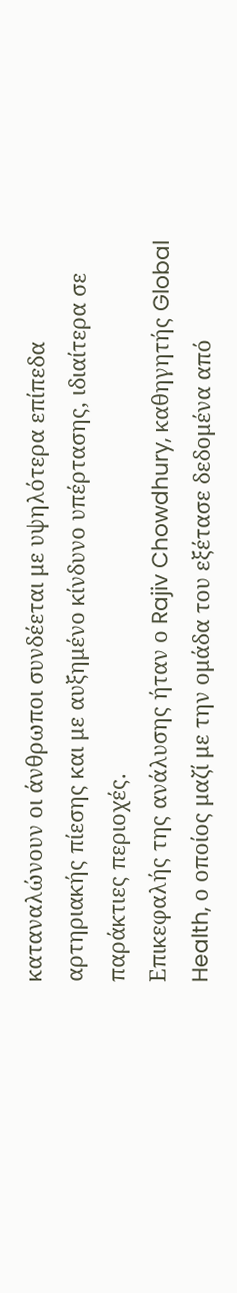καταναλώνουν οι άνθρωποι συνδέεται με υψηλότερα επίπεδα αρτηριακής πίεσης και με αυξημένο κίνδυνο υπέρτασης, ιδιαίτερα σε παράκτιες περιοχές.
Επικεφαλής της ανάλυσης ήταν ο Rajiv Chowdhury, καθηγητής Global Health, ο οποίος μαζί με την ομάδα του εξέτασε δεδομένα από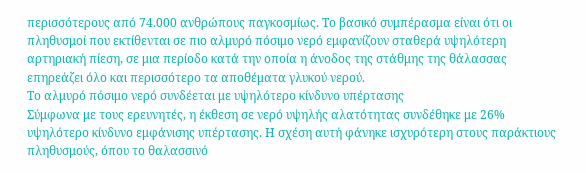περισσότερους από 74.000 ανθρώπους παγκοσμίως. Το βασικό συμπέρασμα είναι ότι οι πληθυσμοί που εκτίθενται σε πιο αλμυρό πόσιμο νερό εμφανίζουν σταθερά υψηλότερη αρτηριακή πίεση, σε μια περίοδο κατά την οποία η άνοδος της στάθμης της θάλασσας επηρεάζει όλο και περισσότερο τα αποθέματα γλυκού νερού.
Το αλμυρό πόσιμο νερό συνδέεται με υψηλότερο κίνδυνο υπέρτασης
Σύμφωνα με τους ερευνητές, η έκθεση σε νερό υψηλής αλατότητας συνδέθηκε με 26% υψηλότερο κίνδυνο εμφάνισης υπέρτασης. Η σχέση αυτή φάνηκε ισχυρότερη στους παράκτιους πληθυσμούς, όπου το θαλασσινό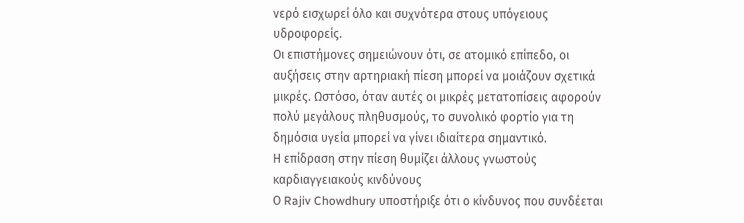νερό εισχωρεί όλο και συχνότερα στους υπόγειους υδροφορείς.
Οι επιστήμονες σημειώνουν ότι, σε ατομικό επίπεδο, οι αυξήσεις στην αρτηριακή πίεση μπορεί να μοιάζουν σχετικά μικρές. Ωστόσο, όταν αυτές οι μικρές μετατοπίσεις αφορούν πολύ μεγάλους πληθυσμούς, το συνολικό φορτίο για τη δημόσια υγεία μπορεί να γίνει ιδιαίτερα σημαντικό.
Η επίδραση στην πίεση θυμίζει άλλους γνωστούς καρδιαγγειακούς κινδύνους
Ο Rajiv Chowdhury υποστήριξε ότι ο κίνδυνος που συνδέεται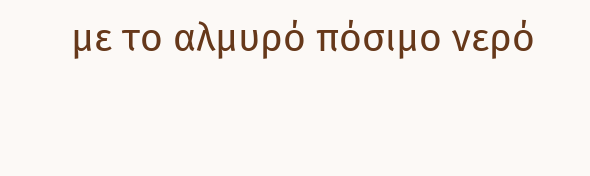με το αλμυρό πόσιμο νερό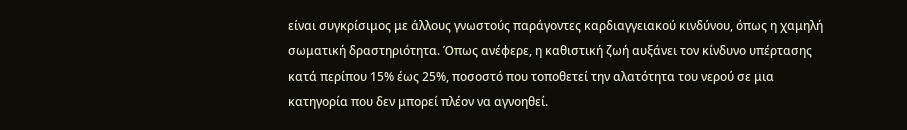είναι συγκρίσιμος με άλλους γνωστούς παράγοντες καρδιαγγειακού κινδύνου, όπως η χαμηλή σωματική δραστηριότητα. Όπως ανέφερε, η καθιστική ζωή αυξάνει τον κίνδυνο υπέρτασης κατά περίπου 15% έως 25%, ποσοστό που τοποθετεί την αλατότητα του νερού σε μια κατηγορία που δεν μπορεί πλέον να αγνοηθεί.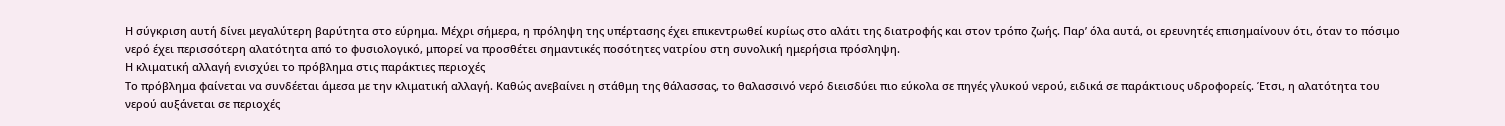Η σύγκριση αυτή δίνει μεγαλύτερη βαρύτητα στο εύρημα. Μέχρι σήμερα, η πρόληψη της υπέρτασης έχει επικεντρωθεί κυρίως στο αλάτι της διατροφής και στον τρόπο ζωής. Παρ’ όλα αυτά, οι ερευνητές επισημαίνουν ότι, όταν το πόσιμο νερό έχει περισσότερη αλατότητα από το φυσιολογικό, μπορεί να προσθέτει σημαντικές ποσότητες νατρίου στη συνολική ημερήσια πρόσληψη.
Η κλιματική αλλαγή ενισχύει το πρόβλημα στις παράκτιες περιοχές
Το πρόβλημα φαίνεται να συνδέεται άμεσα με την κλιματική αλλαγή. Καθώς ανεβαίνει η στάθμη της θάλασσας, το θαλασσινό νερό διεισδύει πιο εύκολα σε πηγές γλυκού νερού, ειδικά σε παράκτιους υδροφορείς. Έτσι, η αλατότητα του νερού αυξάνεται σε περιοχές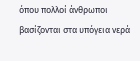όπου πολλοί άνθρωποι βασίζονται στα υπόγεια νερά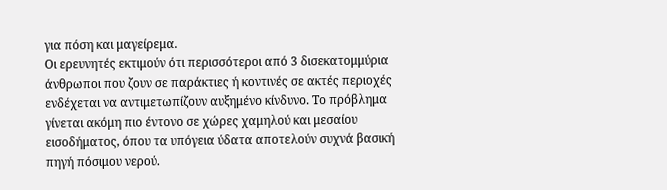για πόση και μαγείρεμα.
Οι ερευνητές εκτιμούν ότι περισσότεροι από 3 δισεκατομμύρια άνθρωποι που ζουν σε παράκτιες ή κοντινές σε ακτές περιοχές ενδέχεται να αντιμετωπίζουν αυξημένο κίνδυνο. Το πρόβλημα γίνεται ακόμη πιο έντονο σε χώρες χαμηλού και μεσαίου εισοδήματος, όπου τα υπόγεια ύδατα αποτελούν συχνά βασική πηγή πόσιμου νερού.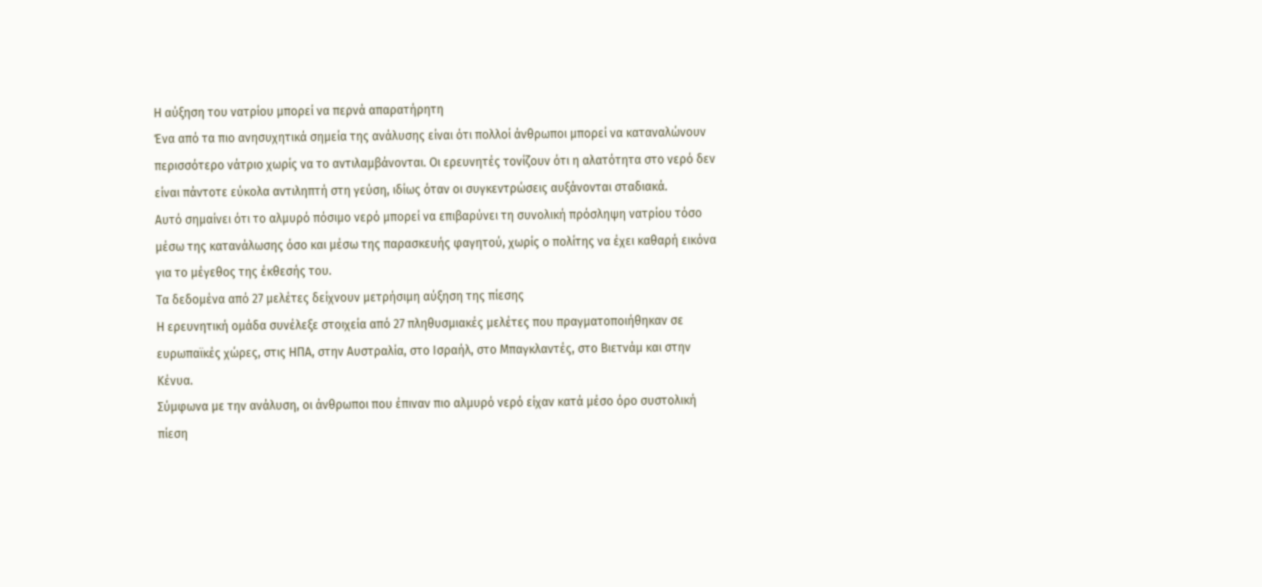Η αύξηση του νατρίου μπορεί να περνά απαρατήρητη
Ένα από τα πιο ανησυχητικά σημεία της ανάλυσης είναι ότι πολλοί άνθρωποι μπορεί να καταναλώνουν περισσότερο νάτριο χωρίς να το αντιλαμβάνονται. Οι ερευνητές τονίζουν ότι η αλατότητα στο νερό δεν είναι πάντοτε εύκολα αντιληπτή στη γεύση, ιδίως όταν οι συγκεντρώσεις αυξάνονται σταδιακά.
Αυτό σημαίνει ότι το αλμυρό πόσιμο νερό μπορεί να επιβαρύνει τη συνολική πρόσληψη νατρίου τόσο μέσω της κατανάλωσης όσο και μέσω της παρασκευής φαγητού, χωρίς ο πολίτης να έχει καθαρή εικόνα για το μέγεθος της έκθεσής του.
Τα δεδομένα από 27 μελέτες δείχνουν μετρήσιμη αύξηση της πίεσης
Η ερευνητική ομάδα συνέλεξε στοιχεία από 27 πληθυσμιακές μελέτες που πραγματοποιήθηκαν σε ευρωπαϊκές χώρες, στις ΗΠΑ, στην Αυστραλία, στο Ισραήλ, στο Μπαγκλαντές, στο Βιετνάμ και στην Κένυα.
Σύμφωνα με την ανάλυση, οι άνθρωποι που έπιναν πιο αλμυρό νερό είχαν κατά μέσο όρο συστολική πίεση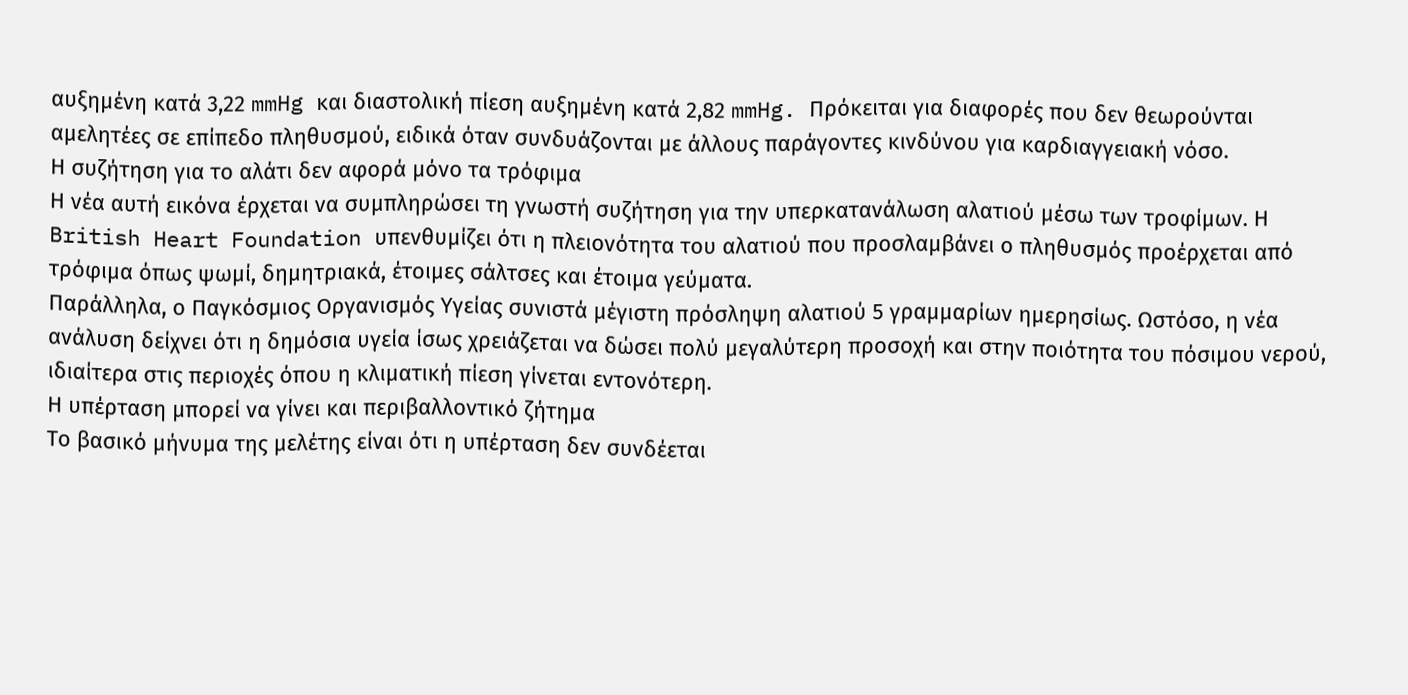αυξημένη κατά 3,22 mmHg και διαστολική πίεση αυξημένη κατά 2,82 mmHg. Πρόκειται για διαφορές που δεν θεωρούνται αμελητέες σε επίπεδο πληθυσμού, ειδικά όταν συνδυάζονται με άλλους παράγοντες κινδύνου για καρδιαγγειακή νόσο.
Η συζήτηση για το αλάτι δεν αφορά μόνο τα τρόφιμα
Η νέα αυτή εικόνα έρχεται να συμπληρώσει τη γνωστή συζήτηση για την υπερκατανάλωση αλατιού μέσω των τροφίμων. Η British Heart Foundation υπενθυμίζει ότι η πλειονότητα του αλατιού που προσλαμβάνει ο πληθυσμός προέρχεται από τρόφιμα όπως ψωμί, δημητριακά, έτοιμες σάλτσες και έτοιμα γεύματα.
Παράλληλα, ο Παγκόσμιος Οργανισμός Υγείας συνιστά μέγιστη πρόσληψη αλατιού 5 γραμμαρίων ημερησίως. Ωστόσο, η νέα ανάλυση δείχνει ότι η δημόσια υγεία ίσως χρειάζεται να δώσει πολύ μεγαλύτερη προσοχή και στην ποιότητα του πόσιμου νερού, ιδιαίτερα στις περιοχές όπου η κλιματική πίεση γίνεται εντονότερη.
Η υπέρταση μπορεί να γίνει και περιβαλλοντικό ζήτημα
Το βασικό μήνυμα της μελέτης είναι ότι η υπέρταση δεν συνδέεται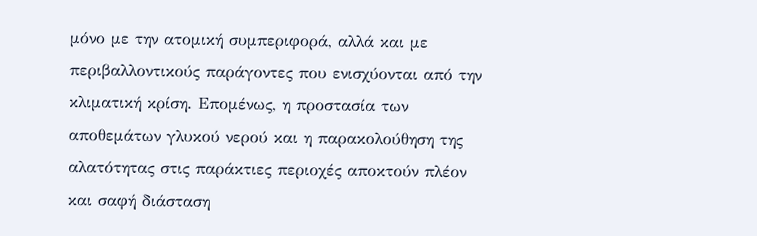μόνο με την ατομική συμπεριφορά, αλλά και με περιβαλλοντικούς παράγοντες που ενισχύονται από την κλιματική κρίση. Επομένως, η προστασία των αποθεμάτων γλυκού νερού και η παρακολούθηση της αλατότητας στις παράκτιες περιοχές αποκτούν πλέον και σαφή διάσταση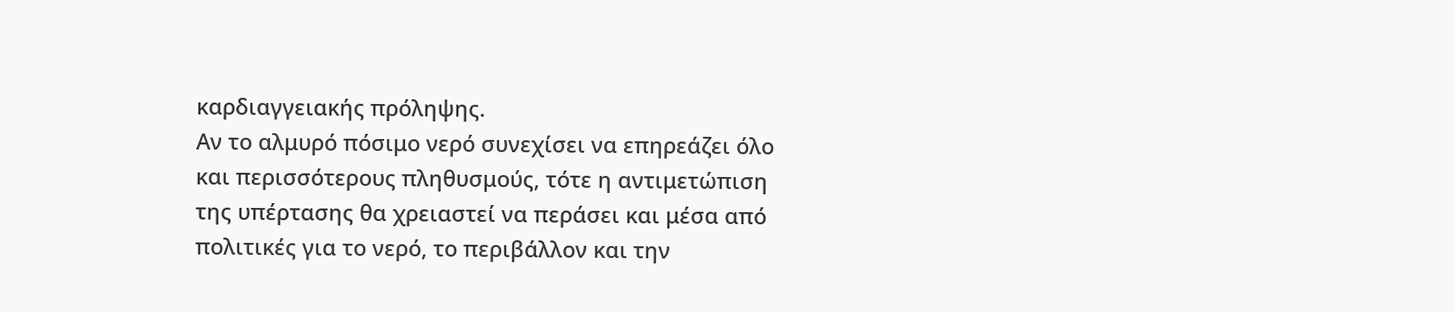καρδιαγγειακής πρόληψης.
Αν το αλμυρό πόσιμο νερό συνεχίσει να επηρεάζει όλο και περισσότερους πληθυσμούς, τότε η αντιμετώπιση της υπέρτασης θα χρειαστεί να περάσει και μέσα από πολιτικές για το νερό, το περιβάλλον και την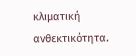κλιματική ανθεκτικότητα.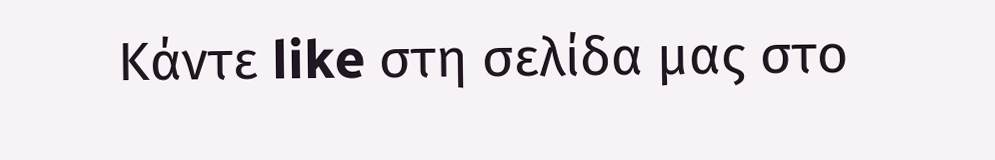Κάντε like στη σελίδα μας στο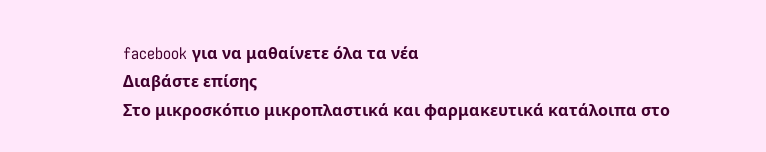facebook για να μαθαίνετε όλα τα νέα
Διαβάστε επίσης
Στο μικροσκόπιο μικροπλαστικά και φαρμακευτικά κατάλοιπα στο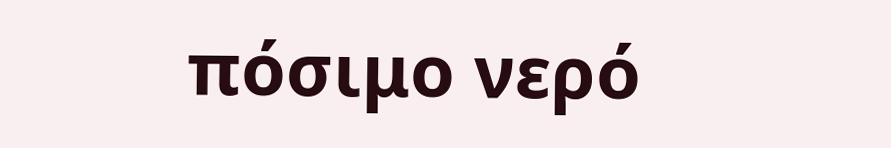πόσιμο νερό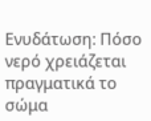Ενυδάτωση: Πόσο νερό χρειάζεται πραγματικά το σώμα